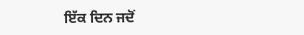ਇੱਕ ਦਿਨ ਜਦੋਂ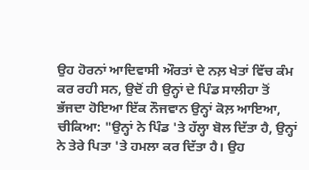ਉਹ ਹੋਰਨਾਂ ਆਦਿਵਾਸੀ ਔਰਤਾਂ ਦੇ ਨਲ਼ ਖੇਤਾਂ ਵਿੱਚ ਕੰਮ ਕਰ ਰਹੀ ਸਨ, ਉਦੋਂ ਹੀ ਉਨ੍ਹਾਂ ਦੇ ਪਿੰਡ ਸਾਲੀਹਾ ਤੋਂ ਭੱਜਦਾ ਹੋਇਆ ਇੱਕ ਨੌਜਵਾਨ ਉਨ੍ਹਾਂ ਕੋਲ਼ ਆਇਆ, ਚੀਕਿਆ: "ਉਨ੍ਹਾਂ ਨੇ ਪਿੰਡ 'ਤੇ ਹੱਲ੍ਹਾ ਬੋਲ ਦਿੱਤਾ ਹੈ, ਉਨ੍ਹਾਂ ਨੇ ਤੇਰੇ ਪਿਤਾ 'ਤੇ ਹਮਲਾ ਕਰ ਦਿੱਤਾ ਹੈ। ਉਹ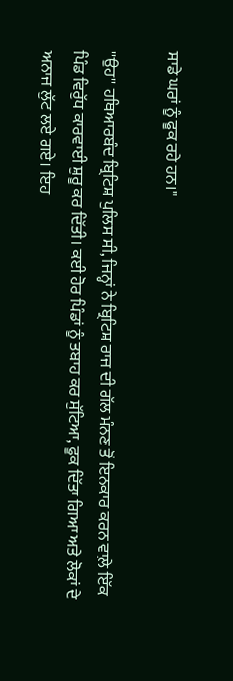ਸਾਡੇ ਘਰਾਂ ਨੂੰ ਫੂਕ ਰਹੇ ਹਨ।"

''ਉਹ'' ਹਥਿਆਰਬੰਦ ਬ੍ਰਿਟਿਸ਼ ਪੁਲਿਸ ਸੀ, ਜਿਨ੍ਹਾਂ ਨੇ ਬ੍ਰਿਟਿਸ਼ ਰਾਜ ਦੀ ਗੱਲ ਮੰਨਣ ਤੋਂ ਇਨਕਾਰ ਕਰਨ ਵਾਲ਼ੇ ਇੱਕ ਪਿੰਡ ਵਿਰੁੱਧ ਕਾਰਵਾਈ ਸ਼ੁਰੂ ਕਰ ਦਿੱਤੀ। ਕਈ ਹੋਰ ਪਿੰਡਾਂ ਨੂੰ ਤਬਾਹ ਕਰ ਸੁੱਟਿਆ, ਫੂਕ ਦਿੱਤਾ ਗਿਆ ਅਤੇ ਲੋਕਾਂ ਦੇ ਅਨਾਜ ਲੁੱਟ ਲਏ ਗਏ। ਇਹ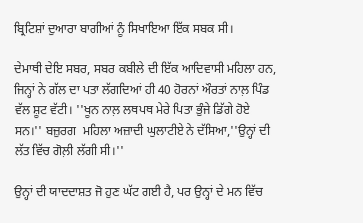ਬ੍ਰਿਟਿਸ਼ਾਂ ਦੁਆਰਾ ਬਾਗੀਆਂ ਨੂੰ ਸਿਖਾਇਆ ਇੱਕ ਸਬਕ ਸੀ।

ਦੇਮਾਥੀ ਦੇਇ ਸਬਰ, ਸਬਰ ਕਬੀਲੇ ਦੀ ਇੱਕ ਆਦਿਵਾਸੀ ਮਹਿਲਾ ਹਨ, ਜਿਨ੍ਹਾਂ ਨੇ ਗੱਲ ਦਾ ਪਤਾ ਲੱਗਦਿਆਂ ਹੀ 40 ਹੋਰਨਾਂ ਔਰਤਾਂ ਨਾਲ਼ ਪਿੰਡ ਵੱਲ ਸ਼ੂਟ ਵੱਟੀ। ''ਖੂਨ ਨਾਲ਼ ਲਥਪਥ ਮੇਰੇ ਪਿਤਾ ਭੁੰਜੇ ਡਿੱਗੇ ਹੋਏ ਸਨ।'' ਬਜ਼ੁਰਗ  ਮਹਿਲਾ ਅਜ਼ਾਦੀ ਘੁਲਾਟੀਏ ਨੇ ਦੱਸਿਆ,''ਉਨ੍ਹਾਂ ਦੀ ਲੱਤ ਵਿੱਚ ਗੋਲ਼ੀ ਲੱਗੀ ਸੀ।''

ਉਨ੍ਹਾਂ ਦੀ ਯਾਦਦਾਸ਼ਤ ਜੋ ਹੁਣ ਘੱਟ ਗਈ ਹੈ, ਪਰ ਉਨ੍ਹਾਂ ਦੇ ਮਨ ਵਿੱਚ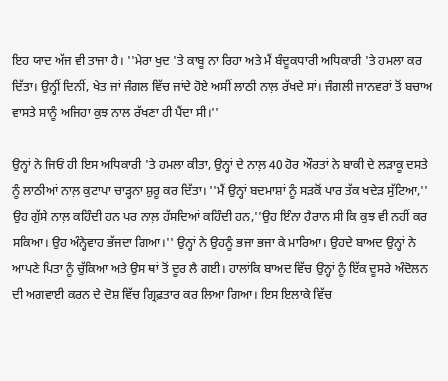ਇਹ ਯਾਦ ਅੱਜ ਵੀ ਤਾਜਾ ਹੈ। ''ਮੇਰਾ ਖੁਦ 'ਤੇ ਕਾਬੂ ਨਾ ਰਿਹਾ ਅਤੇ ਮੈਂ ਬੰਦੂਕਧਾਰੀ ਅਧਿਕਾਰੀ 'ਤੇ ਹਮਲਾ ਕਰ ਦਿੱਤਾ। ਉਨ੍ਹੀਂ ਦਿਨੀਂ, ਖੇਤ ਜਾਂ ਜੰਗਲ ਵਿੱਚ ਜਾਂਦੇ ਹੋਏ ਅਸੀਂ ਲਾਠੀ ਨਾਲ਼ ਰੱਖਦੇ ਸਾਂ। ਜੰਗਲੀ ਜਾਨਵਰਾਂ ਤੋਂ ਬਚਾਅ ਵਾਸਤੇ ਸਾਨੂੰ ਅਜਿਹਾ ਕੁਝ ਨਾਲ ਰੱਖਣਾ ਹੀ ਪੈਂਦਾ ਸੀ।''

ਉਨ੍ਹਾਂ ਨੇ ਜਿਓਂ ਹੀ ਇਸ ਅਧਿਕਾਰੀ 'ਤੇ ਹਮਲਾ ਕੀਤਾ, ਉਨ੍ਹਾਂ ਦੇ ਨਾਲ਼ 40 ਹੋਰ ਔਰਤਾਂ ਨੇ ਬਾਕੀ ਦੇ ਲੜਾਕੂ ਦਸਤੇ ਨੂੰ ਲਾਠੀਆਂ ਨਾਲ਼ ਕੁਟਾਪਾ ਚਾੜ੍ਹਨਾ ਸ਼ੁਰੂ ਕਰ ਦਿੱਤਾ। ''ਮੈਂ ਉਨ੍ਹਾਂ ਬਦਮਾਸ਼ਾਂ ਨੂੰ ਸੜਕੋਂ ਪਾਰ ਤੱਕ ਖਦੇੜ ਸੁੱਟਿਆ,'' ਉਹ ਗੁੱਸੇ ਨਾਲ਼ ਕਹਿੰਦੀ ਹਨ ਪਰ ਨਾਲ਼ ਹੱਸਦਿਆਂ ਕਹਿੰਦੀ ਹਨ,''ਉਹ ਇੰਨਾ ਹੈਰਾਨ ਸੀ ਕਿ ਕੁਝ ਵੀ ਨਹੀਂ ਕਰ ਸਕਿਆ। ਉਹ ਅੰਨ੍ਹੇਵਾਹ ਭੱਜਦਾ ਗਿਆ।'' ਉਨ੍ਹਾਂ ਨੇ ਉਹਨੂੰ ਭਜਾ ਭਜਾ ਕੇ ਮਾਰਿਆ। ਉਹਦੇ ਬਾਅਦ ਉਨ੍ਹਾਂ ਨੇ ਆਪਣੇ ਪਿਤਾ ਨੂੰ ਚੁੱਕਿਆ ਅਤੇ ਉਸ ਥਾਂ ਤੋਂ ਦੂਰ ਲੈ ਗਈ। ਹਾਲਾਂਕਿ ਬਾਅਦ ਵਿੱਚ ਉਨ੍ਹਾਂ ਨੂੰ ਇੱਕ ਦੂਸਰੇ ਅੰਦੋਲਨ ਦੀ ਅਗਵਾਈ ਕਰਨ ਦੇ ਦੋਸ਼ ਵਿੱਚ ਗ੍ਰਿਫ਼ਤਾਰ ਕਰ ਲਿਆ ਗਿਆ। ਇਸ ਇਲਾਕੇ ਵਿੱਚ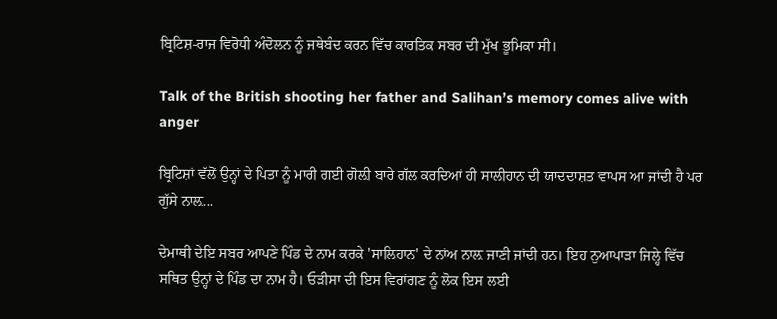ਬ੍ਰਿਟਿਸ਼-ਰਾਜ ਵਿਰੋਧੀ ਅੰਦੋਲਨ ਨੂੰ ਜਥੇਬੰਦ ਕਰਨ ਵਿੱਚ ਕਾਰਤਿਕ ਸਬਰ ਦੀ ਮੁੱਖ ਭੂਮਿਕਾ ਸੀ।

Talk of the British shooting her father and Salihan’s memory comes alive with anger

ਬ੍ਰਿਟਿਸ਼ਾਂ ਵੱਲੋਂ ਉਨ੍ਹਾਂ ਦੇ ਪਿਤਾ ਨੂੰ ਮਾਰੀ ਗਈ ਗੋਲ਼ੀ ਬਾਰੇ ਗੱਲ ਕਰਦਿਆਂ ਹੀ ਸਾਲੀਹਾਨ ਦੀ ਯਾਦਦਾਸ਼ਤ ਵਾਪਸ ਆ ਜਾਂਦੀ ਹੈ ਪਰ ਗੁੱਸੇ ਨਾਲ਼...

ਦੇਮਾਥੀ ਦੇਇ ਸਬਰ ਆਪਣੇ ਪਿੰਡ ਦੇ ਨਾਮ ਕਰਕੇ 'ਸਾਲਿਹਾਨ' ਦੇ ਨਾਂਅ ਨਾਲ਼ ਜਾਣੀ ਜਾਂਦੀ ਹਨ। ਇਹ ਨੁਆਪਾੜਾ ਜਿਲ੍ਹੇ ਵਿੱਚ ਸਥਿਤ ਉਨ੍ਹਾਂ ਦੇ ਪਿੰਡ ਦਾ ਨਾਮ ਹੈ। ਓੜੀਸਾ ਦੀ ਇਸ ਵਿਰਾਂਗਣ ਨੂੰ ਲੋਕ ਇਸ ਲਈ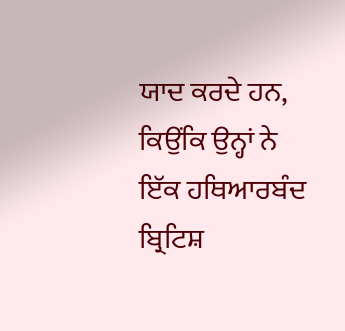ਯਾਦ ਕਰਦੇ ਹਨ, ਕਿਉਂਕਿ ਉਨ੍ਹਾਂ ਨੇ ਇੱਕ ਹਥਿਆਰਬੰਦ ਬ੍ਰਿਟਿਸ਼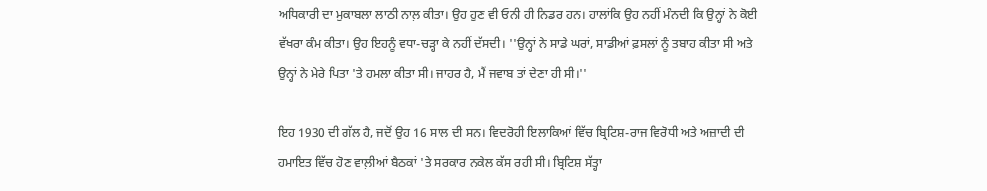ਅਧਿਕਾਰੀ ਦਾ ਮੁਕਾਬਲਾ ਲਾਠੀ ਨਾਲ਼ ਕੀਤਾ। ਉਹ ਹੁਣ ਵੀ ਓਨੀ ਹੀ ਨਿਡਰ ਹਨ। ਹਾਲਾਂਕਿ ਉਹ ਨਹੀਂ ਮੰਨਦੀ ਕਿ ਉਨ੍ਹਾਂ ਨੇ ਕੋਈ ਵੱਖਰਾ ਕੰਮ ਕੀਤਾ। ਉਹ ਇਹਨੂੰ ਵਧਾ-ਚੜ੍ਹਾ ਕੇ ਨਹੀਂ ਦੱਸਦੀ। ''ਉਨ੍ਹਾਂ ਨੇ ਸਾਡੇ ਘਰਾਂ, ਸਾਡੀਆਂ ਫ਼ਸਲਾਂ ਨੂੰ ਤਬਾਹ ਕੀਤਾ ਸੀ ਅਤੇ ਉਨ੍ਹਾਂ ਨੇ ਮੇਰੇ ਪਿਤਾ 'ਤੇ ਹਮਲਾ ਕੀਤਾ ਸੀ। ਜਾਹਰ ਹੈ, ਮੈਂ ਜਵਾਬ ਤਾਂ ਦੇਣਾ ਹੀ ਸੀ।''

ਇਹ 1930 ਦੀ ਗੱਲ ਹੈ, ਜਦੋਂ ਉਹ 16 ਸਾਲ ਦੀ ਸਨ। ਵਿਦਰੋਹੀ ਇਲਾਕਿਆਂ ਵਿੱਚ ਬ੍ਰਿਟਿਸ਼-ਰਾਜ ਵਿਰੋਧੀ ਅਤੇ ਅਜ਼ਾਦੀ ਦੀ ਹਮਾਇਤ ਵਿੱਚ ਹੋਣ ਵਾਲ਼ੀਆਂ ਬੈਠਕਾਂ 'ਤੇ ਸਰਕਾਰ ਨਕੇਲ ਕੱਸ ਰਹੀ ਸੀ। ਬ੍ਰਿਟਿਸ਼ ਸੱਤ੍ਹਾ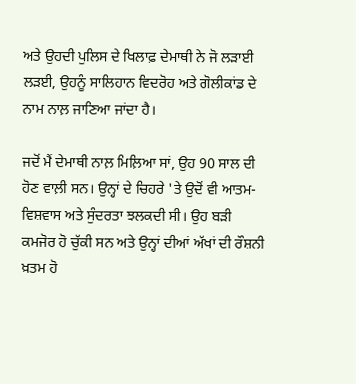ਅਤੇ ਉਹਦੀ ਪੁਲਿਸ ਦੇ ਖਿਲਾਫ਼ ਦੇਮਾਥੀ ਨੇ ਜੋ ਲੜਾਈ ਲੜਈ, ਉਹਨੂੰ ਸਾਲਿਹਾਨ ਵਿਦਰੋਹ ਅਤੇ ਗੋਲੀਕਾਂਡ ਦੇ ਨਾਮ ਨਾਲ਼ ਜਾਣਿਆ ਜਾਂਦਾ ਹੈ।

ਜਦੋਂ ਮੈਂ ਦੇਮਾਥੀ ਨਾਲ਼ ਮਿਲ਼ਿਆ ਸਾਂ, ਉਹ 90 ਸਾਲ ਦੀ ਹੋਣ ਵਾਲ਼ੀ ਸਨ। ਉਨ੍ਹਾਂ ਦੇ ਚਿਹਰੇ 'ਤੇ ਉਦੋਂ ਵੀ ਆਤਮ-ਵਿਸ਼ਵਾਸ ਅਤੇ ਸੁੰਦਰਤਾ ਝਲਕਦੀ ਸੀ। ਉਹ ਬੜੀ ਕਮਜੋਰ ਹੋ ਚੁੱਕੀ ਸਨ ਅਤੇ ਉਨ੍ਹਾਂ ਦੀਆਂ ਅੱਖਾਂ ਦੀ ਰੌਸ਼ਨੀ ਖ਼ਤਮ ਹੋ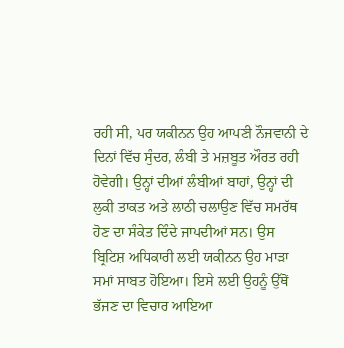ਰਹੀ ਸੀ, ਪਰ ਯਕੀਨਨ ਉਹ ਆਪਣੀ ਨੌਜਵਾਨੀ ਦੇ ਦਿਨਾਂ ਵਿੱਚ ਸੁੰਦਰ, ਲੰਬੀ ਤੇ ਮਜ਼ਬੂਤ ਔਰਤ ਰਹੀ ਹੋਵੇਗੀ। ਉਨ੍ਹਾਂ ਦੀਆਂ ਲੰਬੀਆਂ ਬਾਹਾਂ, ਉਨ੍ਹਾਂ ਦੀ ਲੁਕੀ ਤਾਕਤ ਅਤੇ ਲਾਠੀ ਚਲਾਉਣ ਵਿੱਚ ਸਮਰੱਥ ਹੋਣ ਦਾ ਸੰਕੇਤ ਦਿੰਦੇ ਜਾਪਦੀਆਂ ਸਨ। ਉਸ ਬ੍ਰਿਟਿਸ਼ ਅਧਿਕਾਰੀ ਲਈ ਯਕੀਨਨ ਉਹ ਮਾੜਾ ਸਮਾਂ ਸਾਬਤ ਹੋਇਆ। ਇਸੇ ਲਈ ਉਹਨੂੰ ਉੱਥੋਂ ਭੱਜਣ ਦਾ ਵਿਚਾਰ ਆਇਆ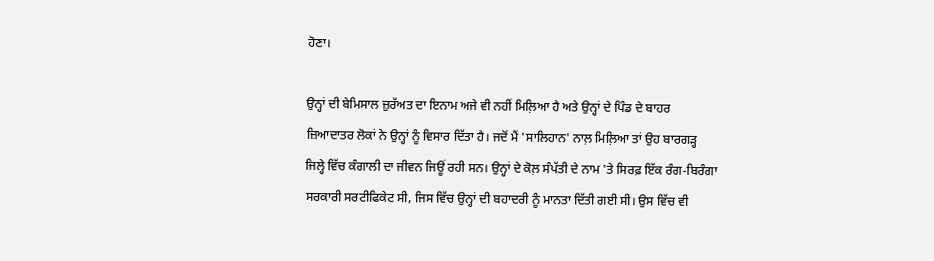ਹੋਣਾ।

ਉਨ੍ਹਾਂ ਦੀ ਬੇਮਿਸਾਲ ਜ਼ੁਰੱਅਤ ਦਾ ਇਨਾਮ ਅਜੇ ਵੀ ਨਹੀਂ ਮਿਲ਼ਿਆ ਹੈ ਅਤੇ ਉਨ੍ਹਾਂ ਦੇ ਪਿੰਡ ਦੇ ਬਾਹਰ ਜ਼ਿਆਦਾਤਰ ਲੋਕਾਂ ਨੇ ਉਨ੍ਹਾਂ ਨੂੰ ਵਿਸਾਰ ਦਿੱਤਾ ਹੈ। ਜਦੋਂ ਮੈਂ 'ਸਾਲਿਹਾਨ' ਨਾਲ਼ ਮਿਲ਼ਿਆ ਤਾਂ ਉਹ ਬਾਰਗੜ੍ਹ ਜਿਲ੍ਹੇ ਵਿੱਚ ਕੰਗਾਲੀ ਦਾ ਜੀਵਨ ਜਿਊਂ ਰਹੀ ਸਨ। ਉਨ੍ਹਾਂ ਦੇ ਕੋਲ਼ ਸੰਪੱਤੀ ਦੇ ਨਾਮ 'ਤੇ ਸਿਰਫ਼ ਇੱਕ ਰੰਗ-ਬਿਰੰਗਾ ਸਰਕਾਰੀ ਸਰਟੀਫਿਕੇਟ ਸੀ, ਜਿਸ ਵਿੱਚ ਉਨ੍ਹਾਂ ਦੀ ਬਹਾਦਰੀ ਨੂੰ ਮਾਨਤਾ ਦਿੱਤੀ ਗਈ ਸੀ। ਉਸ ਵਿੱਚ ਵੀ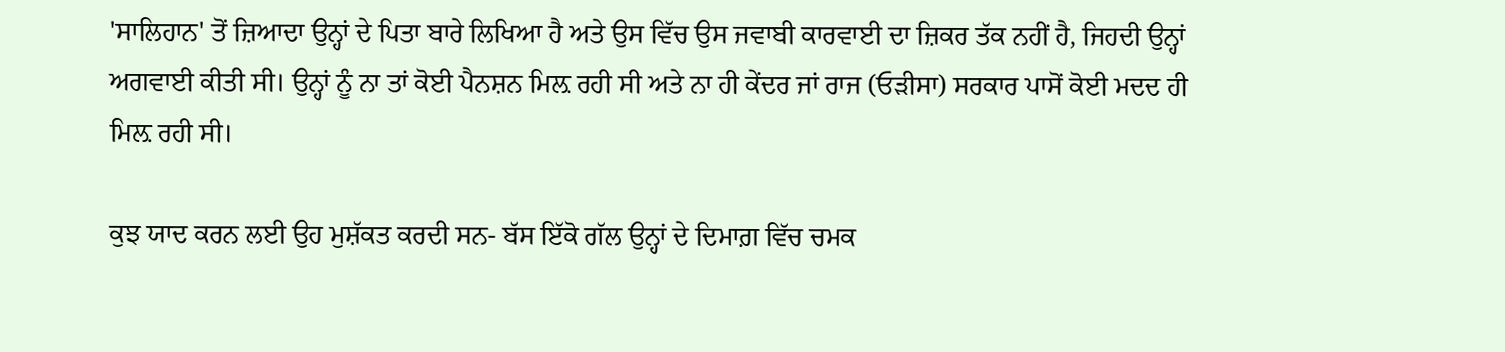'ਸਾਲਿਹਾਨ' ਤੋਂ ਜ਼ਿਆਦਾ ਉਨ੍ਹਾਂ ਦੇ ਪਿਤਾ ਬਾਰੇ ਲਿਖਿਆ ਹੈ ਅਤੇ ਉਸ ਵਿੱਚ ਉਸ ਜਵਾਬੀ ਕਾਰਵਾਈ ਦਾ ਜ਼ਿਕਰ ਤੱਕ ਨਹੀਂ ਹੈ, ਜਿਹਦੀ ਉਨ੍ਹਾਂ ਅਗਵਾਈ ਕੀਤੀ ਸੀ। ਉਨ੍ਹਾਂ ਨੂੰ ਨਾ ਤਾਂ ਕੋਈ ਪੈਨਸ਼ਨ ਮਿਲ਼ ਰਹੀ ਸੀ ਅਤੇ ਨਾ ਹੀ ਕੇਂਦਰ ਜਾਂ ਰਾਜ (ਓੜੀਸਾ) ਸਰਕਾਰ ਪਾਸੋਂ ਕੋਈ ਮਦਦ ਹੀ ਮਿਲ਼ ਰਹੀ ਸੀ।

ਕੁਝ ਯਾਦ ਕਰਨ ਲਈ ਉਹ ਮੁਸ਼ੱਕਤ ਕਰਦੀ ਸਨ- ਬੱਸ ਇੱਕੋ ਗੱਲ ਉਨ੍ਹਾਂ ਦੇ ਦਿਮਾਗ਼ ਵਿੱਚ ਚਮਕ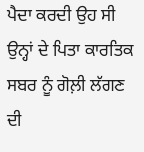ਪੈਦਾ ਕਰਦੀ ਉਹ ਸੀ ਉਨ੍ਹਾਂ ਦੇ ਪਿਤਾ ਕਾਰਤਿਕ ਸਬਰ ਨੂੰ ਗੋਲ਼ੀ ਲੱਗਣ ਦੀ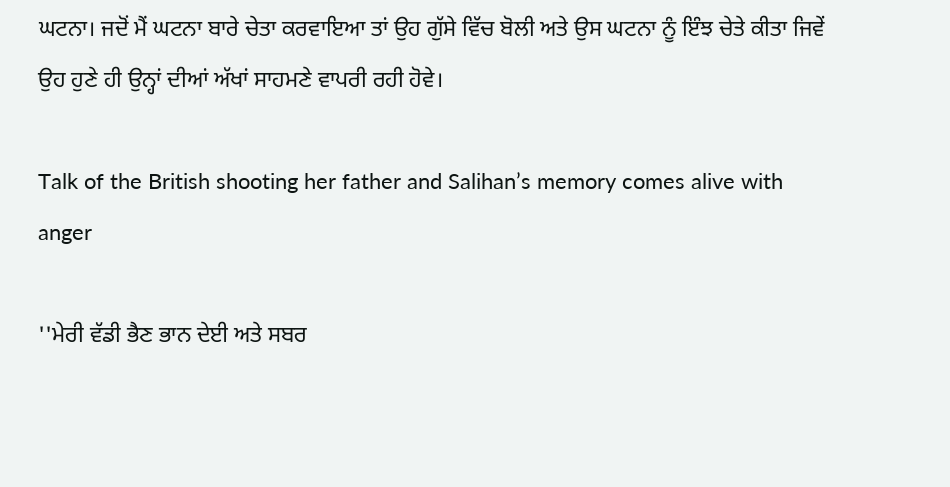ਘਟਨਾ। ਜਦੋਂ ਮੈਂ ਘਟਨਾ ਬਾਰੇ ਚੇਤਾ ਕਰਵਾਇਆ ਤਾਂ ਉਹ ਗੁੱਸੇ ਵਿੱਚ ਬੋਲੀ ਅਤੇ ਉਸ ਘਟਨਾ ਨੂੰ ਇੰਝ ਚੇਤੇ ਕੀਤਾ ਜਿਵੇਂ ਉਹ ਹੁਣੇ ਹੀ ਉਨ੍ਹਾਂ ਦੀਆਂ ਅੱਖਾਂ ਸਾਹਮਣੇ ਵਾਪਰੀ ਰਹੀ ਹੋਵੇ।

Talk of the British shooting her father and Salihan’s memory comes alive with anger

''ਮੇਰੀ ਵੱਡੀ ਭੈਣ ਭਾਨ ਦੇਈ ਅਤੇ ਸਬਰ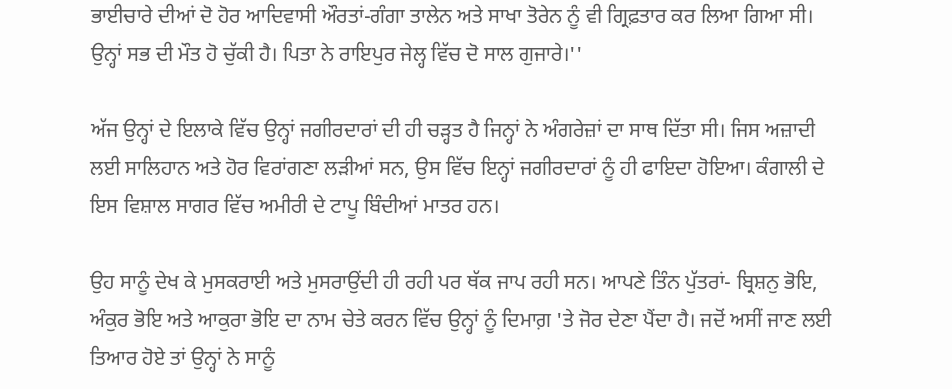ਭਾਈਚਾਰੇ ਦੀਆਂ ਦੋ ਹੋਰ ਆਦਿਵਾਸੀ ਔਰਤਾਂ-ਗੰਗਾ ਤਾਲੇਨ ਅਤੇ ਸਾਖਾ ਤੋਰੇਨ ਨੂੰ ਵੀ ਗ੍ਰਿਫ਼ਤਾਰ ਕਰ ਲਿਆ ਗਿਆ ਸੀ। ਉਨ੍ਹਾਂ ਸਭ ਦੀ ਮੌਤ ਹੋ ਚੁੱਕੀ ਹੈ। ਪਿਤਾ ਨੇ ਰਾਇਪੁਰ ਜੇਲ੍ਹ ਵਿੱਚ ਦੋ ਸਾਲ ਗੁਜਾਰੇ।''

ਅੱਜ ਉਨ੍ਹਾਂ ਦੇ ਇਲਾਕੇ ਵਿੱਚ ਉਨ੍ਹਾਂ ਜਗੀਰਦਾਰਾਂ ਦੀ ਹੀ ਚੜ੍ਹਤ ਹੈ ਜਿਨ੍ਹਾਂ ਨੇ ਅੰਗਰੇਜ਼ਾਂ ਦਾ ਸਾਥ ਦਿੱਤਾ ਸੀ। ਜਿਸ ਅਜ਼ਾਦੀ ਲਈ ਸਾਲਿਹਾਨ ਅਤੇ ਹੋਰ ਵਿਰਾਂਗਣਾ ਲੜੀਆਂ ਸਨ, ਉਸ ਵਿੱਚ ਇਨ੍ਹਾਂ ਜਗੀਰਦਾਰਾਂ ਨੂੰ ਹੀ ਫਾਇਦਾ ਹੋਇਆ। ਕੰਗਾਲੀ ਦੇ ਇਸ ਵਿਸ਼ਾਲ ਸਾਗਰ ਵਿੱਚ ਅਮੀਰੀ ਦੇ ਟਾਪੂ ਬਿੰਦੀਆਂ ਮਾਤਰ ਹਨ।

ਉਹ ਸਾਨੂੰ ਦੇਖ ਕੇ ਮੁਸਕਰਾਈ ਅਤੇ ਮੁਸਰਾਉਂਦੀ ਹੀ ਰਹੀ ਪਰ ਥੱਕ ਜਾਪ ਰਹੀ ਸਨ। ਆਪਣੇ ਤਿੰਨ ਪੁੱਤਰਾਂ- ਬ੍ਰਿਸ਼ਨੁ ਭੋਇ, ਅੰਕੁਰ ਭੋਇ ਅਤੇ ਆਕੁਰਾ ਭੋਇ ਦਾ ਨਾਮ ਚੇਤੇ ਕਰਨ ਵਿੱਚ ਉਨ੍ਹਾਂ ਨੂੰ ਦਿਮਾਗ਼ 'ਤੇ ਜੋਰ ਦੇਣਾ ਪੈਂਦਾ ਹੈ। ਜਦੋਂ ਅਸੀਂ ਜਾਣ ਲਈ ਤਿਆਰ ਹੋਏ ਤਾਂ ਉਨ੍ਹਾਂ ਨੇ ਸਾਨੂੰ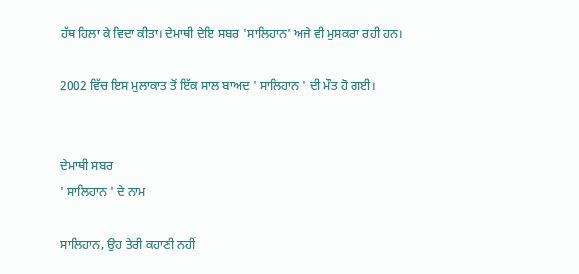ਹੱਥ ਹਿਲਾ ਕੇ ਵਿਦਾ ਕੀਤਾ। ਦੇਮਾਥੀ ਦੇਇ ਸਬਰ 'ਸਾਲਿਹਾਨ' ਅਜੇ ਵੀ ਮੁਸਕਰਾ ਰਹੀ ਹਨ।

2002 ਵਿੱਚ ਇਸ ਮੁਲਾਕਾਤ ਤੋਂ ਇੱਕ ਸਾਲ ਬਾਅਦ ' ਸਾਲਿਹਾਨ ' ਦੀ ਮੌਤ ਹੋ ਗਈ।


ਦੇਮਾਥੀ ਸਬਰ
' ਸਾਲਿਹਾਨ ' ਦੇ ਨਾਮ

ਸਾਲਿਹਾਨ, ਉਹ ਤੇਰੀ ਕਹਾਣੀ ਨਹੀਂ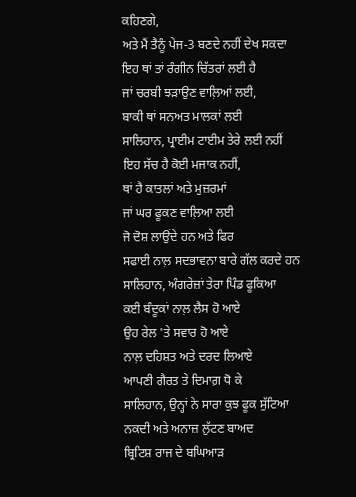ਕਹਿਣਗੇ,
ਅਤੇ ਮੈਂ ਤੈਨੂੰ ਪੇਜ-3 ਬਣਦੇ ਨਹੀਂ ਦੇਖ ਸਕਦਾ
ਇਹ ਥਾਂ ਤਾਂ ਰੰਗੀਨ ਚਿੱਤਰਾਂ ਲਈ ਹੈ
ਜਾਂ ਚਰਬੀ ਝੜਾਉਣ ਵਾਲ਼ਿਆਂ ਲਈ,
ਬਾਕੀ ਥਾਂ ਸਨਅਤ ਮਾਲਕਾਂ ਲਈ
ਸਾਲਿਹਾਨ, ਪ੍ਰਾਈਮ ਟਾਈਮ ਤੇਰੇ ਲਈ ਨਹੀਂ
ਇਹ ਸੱਚ ਹੈ ਕੋਈ ਮਜਾਕ ਨਹੀਂ,
ਥਾਂ ਹੈ ਕਾਤਲਾਂ ਅਤੇ ਮੁਜ਼ਰਮਾਂ
ਜਾਂ ਘਰ ਫੂਕਣ ਵਾਲ਼ਿਆ ਲਈ
ਜੋ ਦੋਸ਼ ਲਾਉਂਦੇ ਹਨ ਅਤੇ ਫਿਰ
ਸਫਾਈ ਨਾਲ਼ ਸਦਭਾਵਨਾ ਬਾਰੇ ਗੱਲ ਕਰਦੇ ਹਨ
ਸਾਲਿਹਾਨ, ਅੰਗਰੇਜ਼ਾਂ ਤੇਰਾ ਪਿੰਡ ਫੂਕਿਆ
ਕਈ ਬੰਦੂਕਾਂ ਨਾਲ਼ ਲੈਸ ਹੋ ਆਏ
ਉਹ ਰੇਲ 'ਤੇ ਸਵਾਰ ਹੋ ਆਏ
ਨਾਲ਼ ਦਹਿਸ਼ਤ ਅਤੇ ਦਰਦ ਲਿਆਏ
ਆਪਣੀ ਗੈਰਤ ਤੇ ਦਿਮਾਗ਼ ਧੋ ਕੇ
ਸਾਲਿਹਾਨ, ਉਨ੍ਹਾਂ ਨੇ ਸਾਰਾ ਕੁਝ ਫੂਕ ਸੁੱਟਿਆ
ਨਕਦੀ ਅਤੇ ਅਨਾਜ਼ ਲੁੱਟਣ ਬਾਅਦ
ਬ੍ਰਿਟਿਸ਼ ਰਾਜ ਦੇ ਬਘਿਆੜ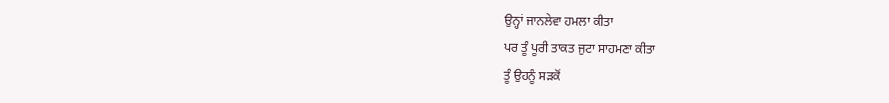ਉਨ੍ਹਾਂ ਜਾਨਲੇਵਾ ਹਮਲਾ ਕੀਤਾ
ਪਰ ਤੂੰ ਪੂਰੀ ਤਾਕਤ ਜੁਟਾ ਸਾਹਮਣਾ ਕੀਤਾ
ਤੂੰ ਉਹਨੂੰ ਸੜਕੋਂ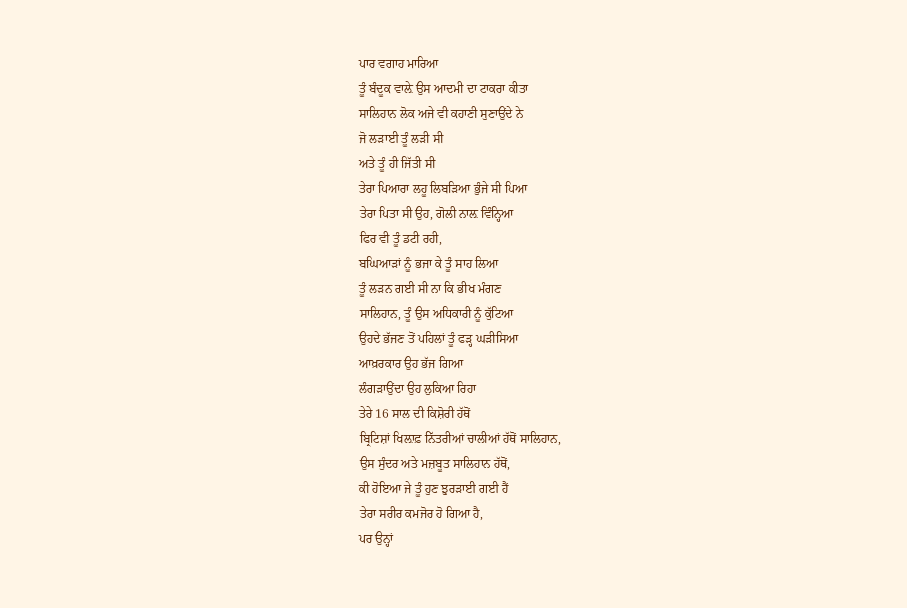ਪਾਰ ਵਗਾਹ ਮਾਰਿਆ
ਤੂੰ ਬੰਦੂਕ ਵਾਲ਼ੇ ਉਸ ਆਦਮੀ ਦਾ ਟਾਕਰਾ ਕੀਤਾ
ਸਾਲਿਹਾਨ ਲੋਕ ਅਜੇ ਵੀ ਕਹਾਣੀ ਸੁਣਾਉਂਦੇ ਨੇ
ਜੋ ਲੜਾਈ ਤੂੰ ਲੜੀ ਸੀ
ਅਤੇ ਤੂੰ ਹੀ ਜਿੱਤੀ ਸੀ
ਤੇਰਾ ਪਿਆਰਾ ਲਹੂ ਲਿਬੜਿਆ ਭੁੰਜੇ ਸੀ ਪਿਆ
ਤੇਰਾ ਪਿਤਾ ਸੀ ਉਹ, ਗੋਲੀ ਨਾਲ਼ ਵਿੰਨ੍ਹਿਆ
ਫਿਰ ਵੀ ਤੂੰ ਡਟੀ ਰਹੀ,
ਬਘਿਆੜਾਂ ਨੂੰ ਭਜਾ ਕੇ ਤੂੰ ਸਾਹ ਲਿਆ
ਤੂੰ ਲੜਨ ਗਈ ਸੀ ਨਾ ਕਿ ਭੀਖ ਮੰਗਣ
ਸਾਲਿਹਾਨ, ਤੂੰ ਉਸ ਅਧਿਕਾਰੀ ਨੂੰ ਕੁੱਟਿਆ
ਉਹਦੇ ਭੱਜਣ ਤੋਂ ਪਹਿਲਾਂ ਤੂੰ ਫੜ੍ਹ ਘੜੀਸਿਆ
ਆਖ਼ਰਕਾਰ ਉਹ ਭੱਜ ਗਿਆ
ਲੰਗੜਾਉਂਦਾ ਉਹ ਲੁਕਿਆ ਰਿਹਾ
ਤੇਰੇ 16 ਸਾਲ ਦੀ ਕਿਸ਼ੋਰੀ ਹੱਥੋਂ
ਬ੍ਰਿਟਿਸ਼ਾਂ ਖਿਲ਼ਾਫ਼ ਨਿੱਤਰੀਆਂ ਚਾਲੀਆਂ ਹੱਥੋਂ ਸਾਲਿਹਾਨ,
ਉਸ ਸੁੰਦਰ ਅਤੇ ਮਜ਼ਬੂਤ ਸਾਲਿਹਾਨ ਹੱਥੋਂ,
ਕੀ ਹੋਇਆ ਜੇ ਤੂੰ ਹੁਣ ਝੁਰੜਾਈ ਗਈ ਹੈਂ
ਤੇਰਾ ਸਰੀਰ ਕਮਜੋਰ ਹੋ ਗਿਆ ਹੈ,
ਪਰ ਉਨ੍ਹਾਂ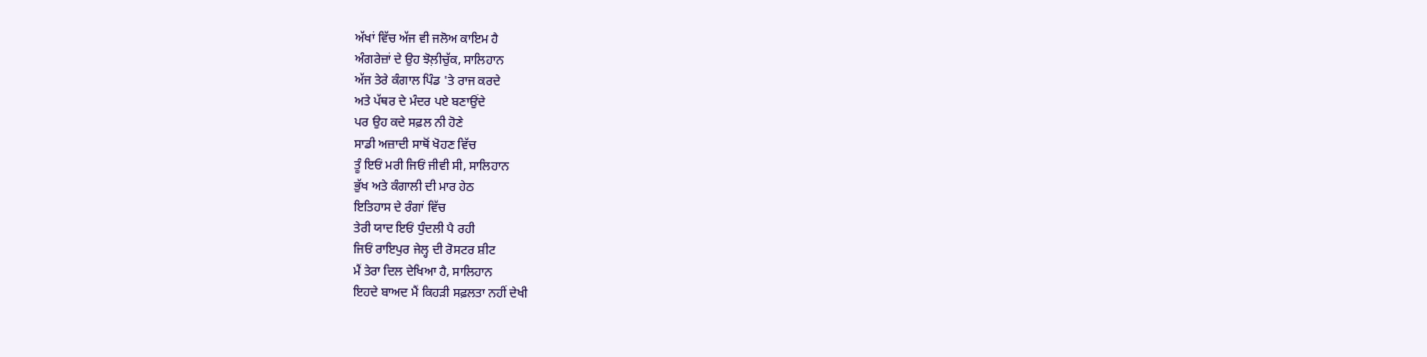ਅੱਖਾਂ ਵਿੱਚ ਅੱਜ ਵੀ ਜਲੋਅ ਕਾਇਮ ਹੈ
ਅੰਗਰੇਜ਼ਾਂ ਦੇ ਉਹ ਝੋਲ਼ੀਚੁੱਕ, ਸਾਲਿਹਾਨ
ਅੱਜ ਤੇਰੇ ਕੰਗਾਲ ਪਿੰਡ 'ਤੇ ਰਾਜ ਕਰਦੇ
ਅਤੇ ਪੱਥਰ ਦੇ ਮੰਦਰ ਪਏ ਬਣਾਉਂਦੇ
ਪਰ ਉਹ ਕਦੇ ਸਫ਼ਲ ਨੀ ਹੋਣੇ
ਸਾਡੀ ਅਜ਼ਾਦੀ ਸਾਥੋਂ ਖੋਹਣ ਵਿੱਚ
ਤੂੰ ਇਓਂ ਮਰੀ ਜਿਓਂ ਜੀਵੀ ਸੀ, ਸਾਲਿਹਾਨ
ਭੁੱਖ ਅਤੇ ਕੰਗਾਲੀ ਦੀ ਮਾਰ ਹੇਠ
ਇਤਿਹਾਸ ਦੇ ਰੰਗਾਂ ਵਿੱਚ
ਤੇਰੀ ਯਾਦ ਇਓਂ ਧੁੰਦਲੀ ਪੈ ਰਹੀ
ਜਿਓਂ ਰਾਇਪੁਰ ਜੇਲ੍ਹ ਦੀ ਰੋਸਟਰ ਸ਼ੀਟ
ਮੈਂ ਤੇਰਾ ਦਿਲ ਦੇਖਿਆ ਹੈ, ਸਾਲਿਹਾਨ
ਇਹਦੇ ਬਾਅਦ ਮੈਂ ਕਿਹੜੀ ਸਫ਼ਲਤਾ ਨਹੀਂ ਦੇਖੀ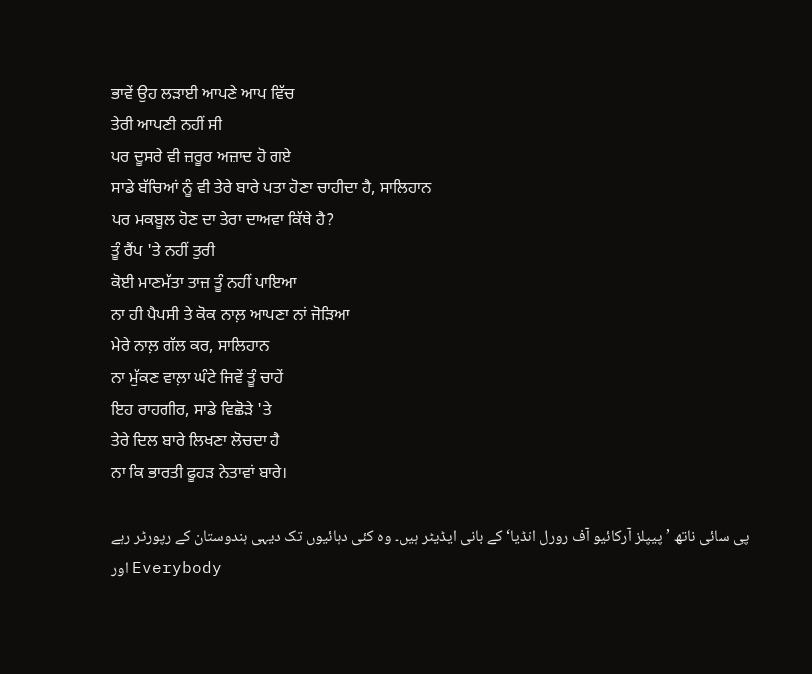ਭਾਵੇਂ ਉਹ ਲੜਾਈ ਆਪਣੇ ਆਪ ਵਿੱਚ
ਤੇਰੀ ਆਪਣੀ ਨਹੀਂ ਸੀ
ਪਰ ਦੂਸਰੇ ਵੀ ਜ਼ਰੂਰ ਅਜ਼ਾਦ ਹੋ ਗਏ
ਸਾਡੇ ਬੱਚਿਆਂ ਨੂੰ ਵੀ ਤੇਰੇ ਬਾਰੇ ਪਤਾ ਹੋਣਾ ਚਾਹੀਦਾ ਹੈ, ਸਾਲਿਹਾਨ
ਪਰ ਮਕਬੂਲ ਹੋਣ ਦਾ ਤੇਰਾ ਦਾਅਵਾ ਕਿੱਥੇ ਹੈ?
ਤੂੰ ਰੈਂਪ 'ਤੇ ਨਹੀਂ ਤੁਰੀ
ਕੋਈ ਮਾਣਮੱਤਾ ਤਾਜ਼ ਤੂੰ ਨਹੀਂ ਪਾਇਆ
ਨਾ ਹੀ ਪੈਪਸੀ ਤੇ ਕੋਕ ਨਾਲ਼ ਆਪਣਾ ਨਾਂ ਜੋੜਿਆ
ਮੇਰੇ ਨਾਲ਼ ਗੱਲ ਕਰ, ਸਾਲਿਹਾਨ
ਨਾ ਮੁੱਕਣ ਵਾਲ਼ਾ ਘੰਟੇ ਜਿਵੇਂ ਤੂੰ ਚਾਹੇਂ
ਇਹ ਰਾਹਗੀਰ, ਸਾਡੇ ਵਿਛੋੜੇ 'ਤੇ
ਤੇਰੇ ਦਿਲ ਬਾਰੇ ਲਿਖਣਾ ਲੋਚਦਾ ਹੈ
ਨਾ ਕਿ ਭਾਰਤੀ ਫੂਹੜ ਨੇਤਾਵਾਂ ਬਾਰੇ।

پی سائی ناتھ ’پیپلز آرکائیو آف رورل انڈیا‘ کے بانی ایڈیٹر ہیں۔ وہ کئی دہائیوں تک دیہی ہندوستان کے رپورٹر رہے اور Everybody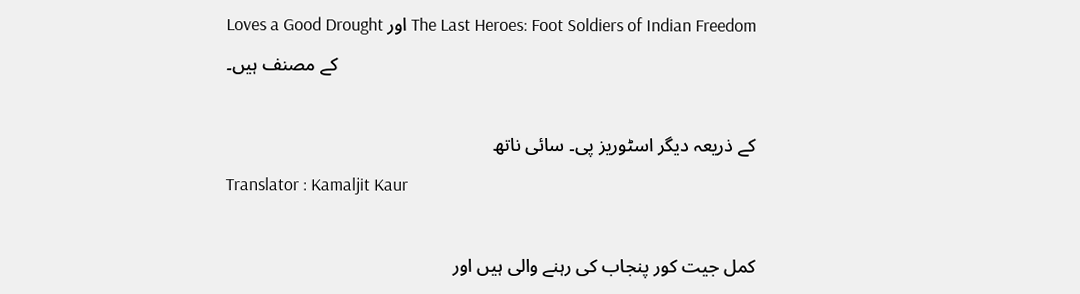Loves a Good Drought اور The Last Heroes: Foot Soldiers of Indian Freedom کے مصنف ہیں۔

کے ذریعہ دیگر اسٹوریز پی۔ سائی ناتھ
Translator : Kamaljit Kaur

کمل جیت کور پنجاب کی رہنے والی ہیں اور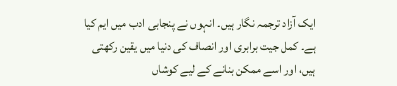ایک آزاد ترجمہ نگار ہیں۔ انہوں نے پنجابی ادب میں ایم کیا ہے۔ کمل جیت برابری اور انصاف کی دنیا میں یقین رکھتی ہیں، اور اسے ممکن بنانے کے لیے کوشاں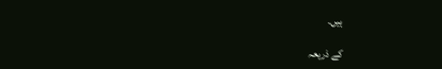ہیں۔

کے ذریعہ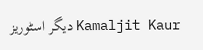دیگر اسٹوریز Kamaljit Kaur